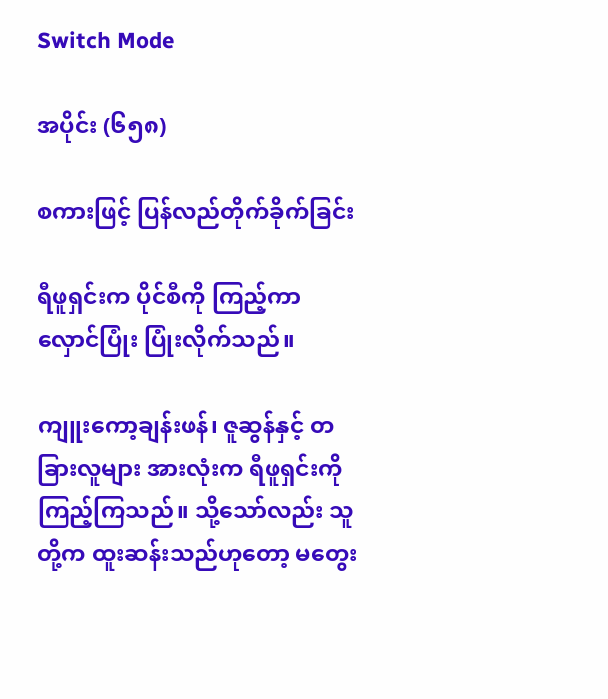Switch Mode

အပိုင်း (၆၅၈)

စကားဖြင့် ပြန်လည်တိုက်ခိုက်ခြင်း

ရီဖူရှင်းက ပိုင်စီကို ကြည့်ကာ လှောင်ပြုံး ပြုံးလိုက်သည်။

ကျူးကော့ချန်းဖန်၊ ဇူဆွန်နှင့် တခြားလူများ အားလုံးက ရီဖူရှင်းကို ကြည့်ကြသည်။ သို့သော်လည်း သူတို့က ထူးဆန်းသည်ဟုတော့ မတွေး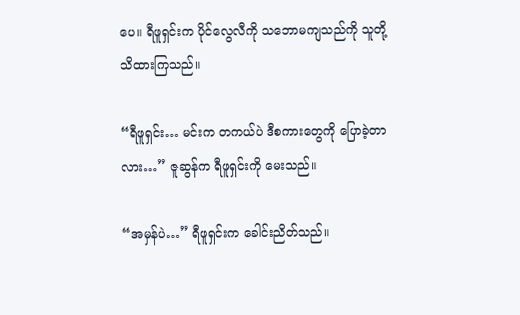ပေ။ ရီဖူရှင်းက ပိုင်လွေလီကို သဘောမကျသည်ကို သူတို့ သိထားကြသည်။

“ရီဖူရှင်း… မင်းက တကယ်ပဲ ဒီစကားတွေကို ပြောခဲ့တာလား…” ဇူဆွန်က ရီဖူရှင်းကို မေးသည်။

“အမှန်ပဲ…” ရီဖူရှင်းက ခေါင်းညိတ်သည်။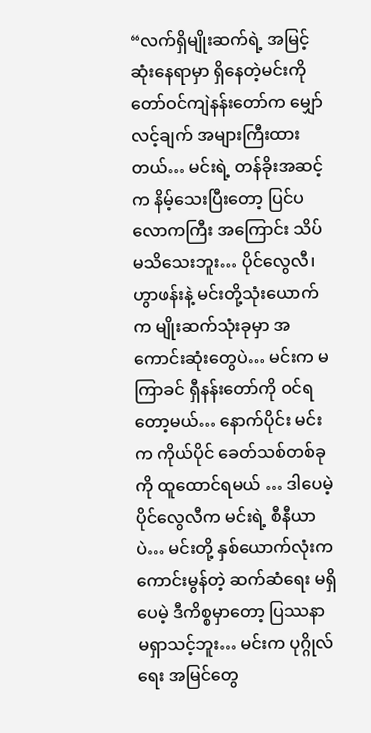“လက်ရှိမျိုးဆက်ရဲ့ အမြင့်ဆုံးနေရာမှာ ရှိနေတဲ့မင်းကို တော်ဝင်ကျဲနန်းတော်က မျှော်လင့်ချက် အများကြီးထားတယ်… မင်းရဲ့ တန်ခိုးအဆင့်က နိမ့်သေးပြီးတော့ ပြင်ပလောကကြီး အကြောင်း သိပ်မသိသေးဘူး… ပိုင်လွေလီ၊ ဟွာဖန်းနဲ့ မင်းတို့သုံးယောက်က မျိုးဆက်သုံးခုမှာ အကောင်းဆုံးတွေပဲ… မင်းက မကြာခင် ရှီနန်းတော်ကို ဝင်ရတော့မယ်… နောက်ပိုင်း မင်းက ကိုယ်ပိုင် ခေတ်သစ်တစ်ခုကို ထူထောင်ရမယ် … ဒါပေမဲ့ ပိုင်လွေလီက မင်းရဲ့ စီနီယာပဲ… မင်းတို့ နှစ်ယောက်လုံးက ကောင်းမွန်တဲ့ ဆက်ဆံရေး မရှိပေမဲ့ ဒီကိစ္စမှာတော့ ပြဿနာ မရှာသင့်ဘူး… မင်းက ပုဂ္ဂိုလ်ရေး အမြင်တွေ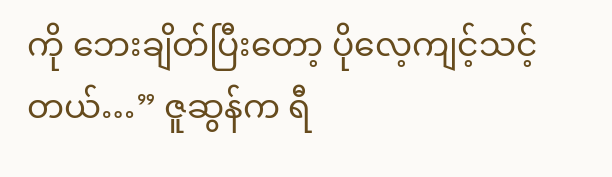ကို ဘေးချိတ်ပြီးတော့ ပိုလေ့ကျင့်သင့်တယ်…” ဇူဆွန်က ရီ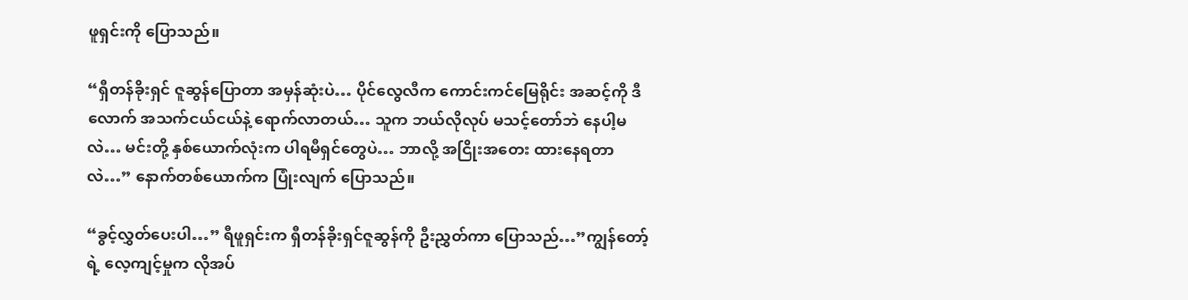ဖူရှင်းကို ပြောသည်။

“ရှီတန်ခိုးရှင် ဇူဆွန်ပြောတာ အမှန်ဆုံးပဲ… ပိုင်လွေလီက ကောင်းကင်မြေရိုင်း အဆင့်ကို ဒီလောက် အသက်ငယ်ငယ်နဲ့ ရောက်လာတယ်… သူက ဘယ်လိုလုပ် မသင့်တော်ဘဲ နေပါ့မလဲ… မင်းတို့ နှစ်ယောက်လုံးက ပါရမီရှင်တွေပဲ… ဘာလို့ အငြိုးအတေး ထားနေရတာလဲ…” နောက်တစ်ယောက်က ပြုံးလျက် ပြောသည်။

“ခွင့်လွှတ်ပေးပါ…” ရီဖူရှင်းက ရှီတန်ခိုးရှင်ဇူဆွန်ကို ဦးညွှတ်ကာ ပြောသည်…”ကျွန်တော့်ရဲ့ လေ့ကျင့်မှုက လိုအပ်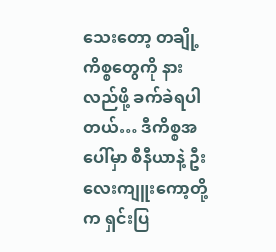သေးတော့ တချို့ကိစ္စတွေကို နားလည်ဖို့ ခက်ခဲရပါတယ်… ဒီကိစ္စအပေါ်မှာ စီနီယာနဲ့ ဦးလေးကျူးကော့တို့က ရှင်းပြ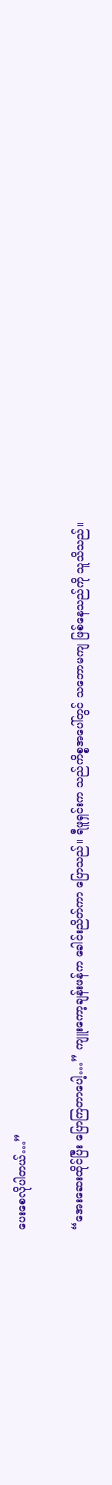ပေးစေလိုပါတယ်…”

“အေးဆေးထိုင်ပြီး ပြောကြတာပေါ့…” ကျူးကော့ချန်းဖန်က ခေါင်းညိတ်ကာ ပြောသည်။ ရီဖူရှင်းက သည်ကိစ္စအပေါ်တွင် သဘောမကျ ဖြစ်နေသည်ကို သူသိသည်။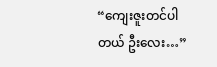“ကျေးဇူးတင်ပါတယ် ဦးလေး…”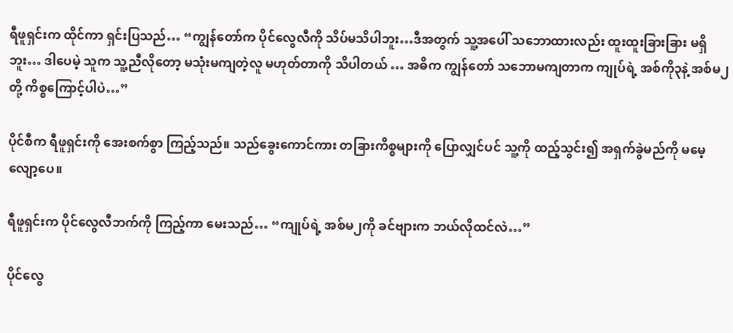ရီဖူရှင်းက ထိုင်ကာ ရှင်းပြသည်… “ကျွန်တော်က ပိုင်လွေလီကို သိပ်မသိပါဘူး…ဒီအတွက် သူ့အပေါ် သဘောထားလည်း ထူးထူးခြားခြား မရှိဘူး… ဒါပေမဲ့ သူက သူ့ညီလိုတော့ မသုံးမကျတဲ့လူ မဟုတ်တာကို သိပါတယ် … အဓိက ကျွန်တော် သဘောမကျတာက ကျုပ်ရဲ့ အစ်ကို၃နဲ့ အစ်မ၂တို့ ကိစ္စကြောင့်ပါပဲ…”

ပိုင်စီက ရီဖူရှင်းကို အေးစက်စွာ ကြည့်သည်။ သည်ခွေးကောင်ကား တခြားကိစ္စများကို ပြောလျှင်ပင် သူ့ကို ထည့်သွင်း၍ အရှက်ခွဲမည်ကို မမေ့လျော့ပေ။

ရီဖူရှင်းက ပိုင်လွေလီဘက်ကို ကြည့်ကာ မေးသည်… “ကျုပ်ရဲ့ အစ်မ၂ကို ခင်ဗျားက ဘယ်လိုထင်လဲ…”

ပိုင်လွေ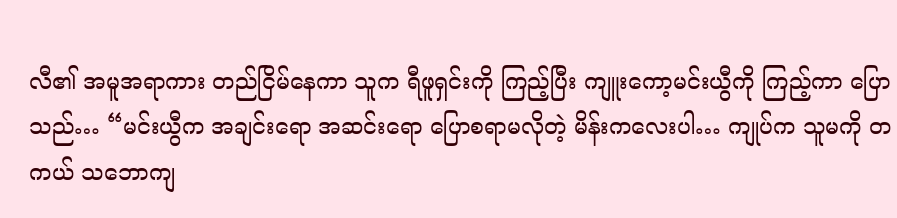လီ၏ အမူအရာကား တည်ငြိမ်နေကာ သူက ရီဖူရှင်းကို ကြည့်ပြီး ကျူးကော့မင်းယွီကို ကြည့်ကာ ပြောသည်… “မင်းယွီက အချင်းရော အဆင်းရော ပြောစရာမလိုတဲ့ မိန်းကလေးပါ… ကျုပ်က သူမကို တကယ် သဘောကျ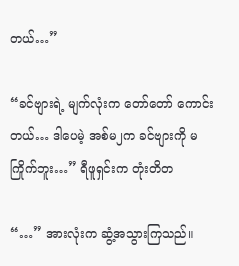တယ်…”

“ခင်ဗျားရဲ့ မျက်လုံးက တော်တော် ကောင်းတယ်… ဒါပေမဲ့ အစ်မ၂က ခင်ဗျားကို မကြိုက်ဘူး…” ရီဖူရှင်းက တုံးတိတ

“…” အားလုံးက ဆွံ့အသွားကြသည်။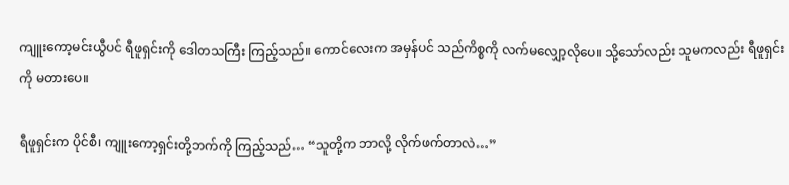ကျူးကော့မင်းယွီပင် ရီဖူရှင်းကို ဒေါတသကြီး ကြည့်သည်။ ကောင်လေးက အမှန်ပင် သည်ကိစ္စကို လက်မလျှော့လိုပေ။ သို့သော်လည်း သူမကလည်း ရီဖူရှင်းကို မတားပေ။

ရီဖူရှင်းက ပိုင်စီ၊ ကျူးကော့ရှင်းတို့ဘက်ကို ကြည့်သည်… “သူတို့က ဘာလို့ လိုက်ဖက်တာလဲ…”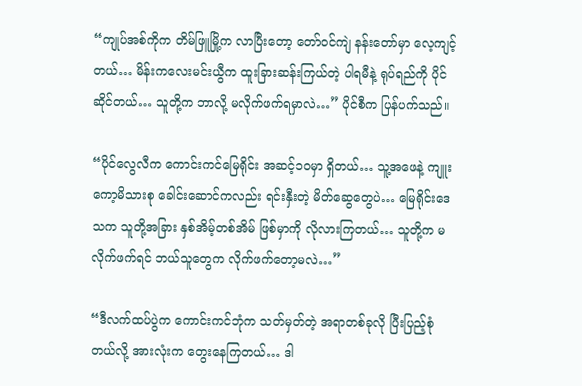“ကျုပ်အစ်ကိုက တိမ်ဖြူမြို့က လာပြီးတော့ တော်ဝင်ကျဲ နန်းတော်မှာ လေ့ကျင့်တယ်… မိန်းကလေးမင်းယွီက ထူးခြားဆန်းကြယ်တဲ့ ပါရမီနဲ့ ရုပ်ရည်ကို ပိုင်ဆိုင်တယ်… သူတို့က ဘာလို့ မလိုက်ဖက်ရမှာလဲ…” ပိုင်စီက ပြန်ပက်သည်။

“ပိုင်လွေလီက ကောင်းကင်မြေရိုင်း အဆင့်၁၀မှာ ရှိတယ်… သူ့အဖေနဲ့ ကျူးကော့မိသားစု ခေါင်းဆောင်ကလည်း ရင်းနှီးတဲ့ မိတ်ဆွေတွေပဲ… မြေရိုင်းဒေသက သူတို့အခြား နှစ်အိမ့်တစ်အိမ် ဖြစ်မှာကို လိုလားကြတယ်… သူတို့က မလိုက်ဖက်ရင် ဘယ်သူတွေက လိုက်ဖက်တော့မလဲ…”

“ဒီလက်ထပ်ပွဲက ကောင်းကင်ဘုံက သတ်မှတ်တဲ့ အရာတစ်ခုလို ပြီးပြည့်စုံတယ်လို့ အားလုံးက တွေးနေကြတယ်… ဒါ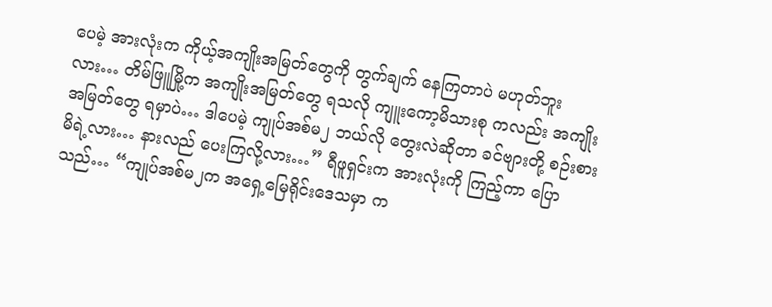ပေမဲ့ အားလုံးက ကိုယ့်အကျိုးအမြတ်တွေကို တွက်ချက် နေကြတာပဲ မဟုတ်ဘူးလား… တိမ်ဖြူမြို့က အကျိုးအမြတ်တွေ ရသလို ကျူးကော့မိသားစု ကလည်း အကျိုးအမြတ်တွေ ရမှာပဲ… ဒါပေမဲ့ ကျုပ်အစ်မ၂ ဘယ်လို တွေးလဲဆိုတာ ခင်ဗျားတို့ စဉ်းစားမိရဲ့လား… နားလည် ပေးကြလို့လား…” ရီဖူရှင်းက အားလုံးကို ကြည့်ကာ ပြောသည်… “ကျုပ်အစ်မ၂က အရှေ့မြေရိုင်းဒေသမှာ က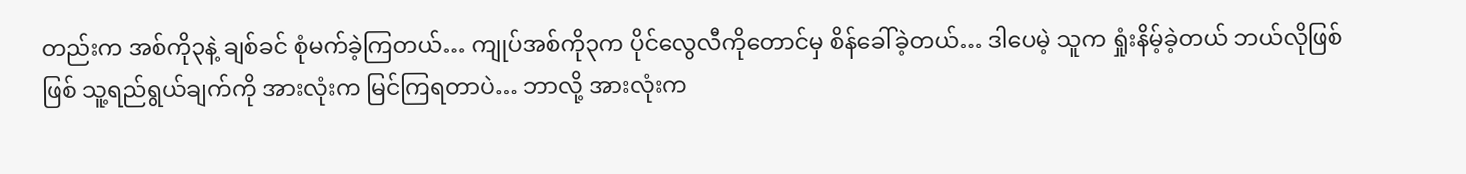တည်းက အစ်ကို၃နဲ့ ချစ်ခင် စုံမက်ခဲ့ကြတယ်… ကျုပ်အစ်ကို၃က ပိုင်လွေလီကိုတောင်မှ စိန်ခေါ်ခဲ့တယ်… ဒါပေမဲ့ သူက ရှုံးနိမ့်ခဲ့တယ် ဘယ်လိုဖြစ်ဖြစ် သူ့ရည်ရွယ်ချက်ကို အားလုံးက မြင်ကြရတာပဲ… ဘာလို့ အားလုံးက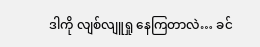ဒါကို လျစ်လျူရှု နေကြတာလဲ… ခင်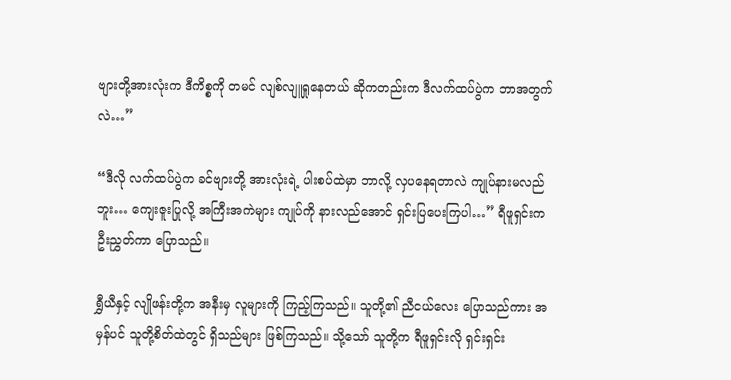ဗျားတို့အားလုံးက ဒီကိစ္စကို တမင် လျစ်လျူရှုနေတယ် ဆိုကတည်းက ဒီလက်ထပ်ပွဲက ဘာအတွက်လဲ…”

“ဒီလို လက်ထပ်ပွဲက ခင်ဗျားတို့ အားလုံးရဲ့ ပါးစပ်ထဲမှာ ဘာလို့ လှပနေရတာလဲ ကျုပ်နားမလည်ဘူး… ကျေးဇူးပြုလို့ အကြီးအကဲများ ကျုပ်ကို နားလည်အောင် ရှင်းပြပေးကြပါ…” ရီဖူရှင်းက ဦးညွှတ်ကာ ပြောသည်။

ရွှီယီနှင့် လျိုဖန်းတို့က အနီးမှ လူများကို ကြည့်ကြသည်။ သူတို့၏ ညီငယ်လေး ပြောသည်ကား အမှန်ပင် သူတို့စိတ်ထဲတွင် ရှိသည်များ ဖြစ်ကြသည်။ သို့သော် သူတို့က ရီဖူရှင်းလို ရှင်းရှင်း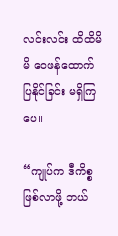လင်းလင်း ထိထိမိမိ ဝေဖန်ထောက်ပြနိုင်ခြင်း မရှိကြပေ။

“ကျုပ်က ဒီကိစ္စဖြစ်လာဖို့ ဘယ်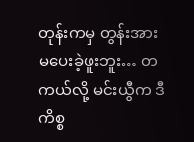တုန်းကမှ တွန်းအား မပေးခဲ့ဖူးဘူး… တကယ်လို့ မင်းယွီက ဒီကိစ္စ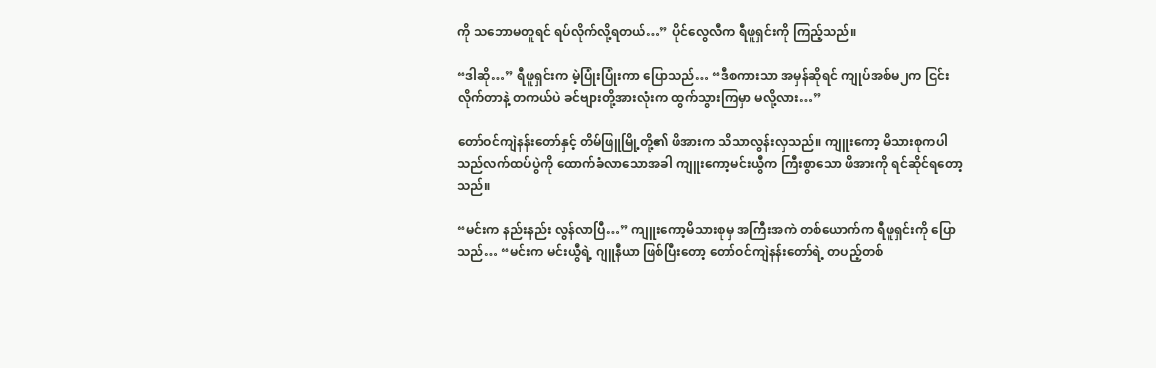ကို သဘောမတူရင် ရပ်လိုက်လို့ရတယ်…” ပိုင်လွေလီက ရီဖူရှင်းကို ကြည့်သည်။

“ဒါဆို…” ရီဖူရှင်းက မဲ့ပြုံးပြုံးကာ ပြောသည်… “ဒီစကားသာ အမှန်ဆိုရင် ကျုပ်အစ်မ၂က ငြင်းလိုက်တာနဲ့ တကယ်ပဲ ခင်ဗျားတို့အားလုံးက ထွက်သွားကြမှာ မလို့လား…”

တော်ဝင်ကျဲနန်းတော်နှင့် တိမ်ဖြူမြို့တို့၏ ဖိအားက သိသာလွန်းလှသည်။ ကျူးကော့ မိသားစုကပါ သည်လက်ထပ်ပွဲကို ထောက်ခံလာသောအခါ ကျူးကော့မင်းယွီက ကြီးစွာသော ဖိအားကို ရင်ဆိုင်ရတော့သည်။

“မင်းက နည်းနည်း လွန်လာပြီ…” ကျူးကော့မိသားစုမှ အကြီးအကဲ တစ်ယောက်က ရီဖူရှင်းကို ပြောသည်… “မင်းက မင်းယွီရဲ့ ဂျူနီယာ ဖြစ်ပြီးတော့ တော်ဝင်ကျဲနန်းတော်ရဲ့ တပည့်တစ်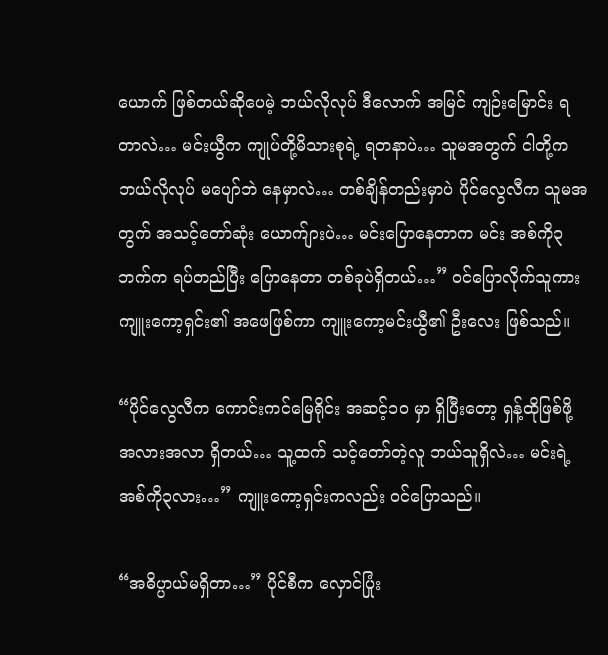ယောက် ဖြစ်တယ်ဆိုပေမဲ့ ဘယ်လိုလုပ် ဒီလောက် အမြင် ကျဉ်းမြောင်း ရတာလဲ… မင်းယွီက ကျုပ်တို့မိသားစုရဲ့ ရတနာပဲ… သူမအတွက် ငါတို့က ဘယ်လိုလုပ် မပျော်ဘဲ နေမှာလဲ… တစ်ချိန်တည်းမှာပဲ ပိုင်လွေလီက သူမအတွက် အသင့်တော်ဆုံး ယောက်ျားပဲ… မင်းပြောနေတာက မင်း အစ်ကို၃ဘက်က ရပ်တည်ပြီး ပြောနေတာ တစ်ခုပဲရှိတယ်…” ဝင်ပြောလိုက်သူကား ကျူးကော့ရှင်း၏ အဖေဖြစ်ကာ ကျူးကော့မင်းယွီ၏ ဦးလေး ဖြစ်သည်။

“ပိုင်လွေလီက ကောင်းကင်မြေရိုင်း အဆင့်၁၀ မှာ ရှိပြီးတော့ ရှန့်ထိုဖြစ်ဖို့ အလားအလာ ရှိတယ်… သူ့ထက် သင့်တော်တဲ့လူ ဘယ်သူရှိလဲ… မင်းရဲ့ အစ်ကို၃လား…” ကျူးကော့ရှင်းကလည်း ဝင်ပြောသည်။

“အဓိပ္ပာယ်မရှိတာ…” ပိုင်စီက လှောင်ပြုံး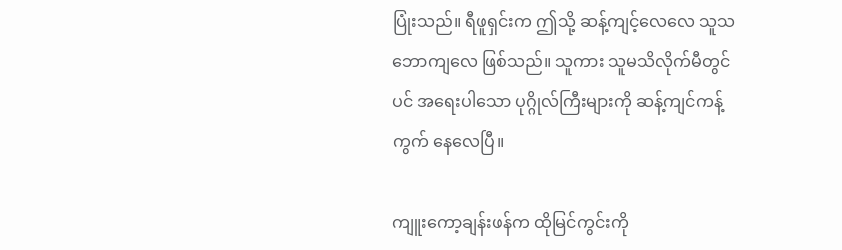ပြုံးသည်။ ရီဖူရှင်းက ဤသို့ ဆန့်ကျင့်လေလေ သူသဘောကျလေ ဖြစ်သည်။ သူကား သူမသိလိုက်မီတွင်ပင် အရေးပါသော ပုဂ္ဂိုလ်ကြီးများကို ဆန့်ကျင်ကန့်ကွက် နေလေပြီ။

ကျူးကော့ချန်းဖန်က ထိုမြင်ကွင်းကို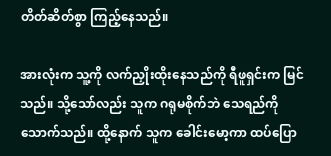တိတ်ဆိတ်စွာ ကြည့်နေသည်။

အားလုံးက သူ့ကို လက်ညှိုးထိုးနေသည်ကို ရီဖူရှင်းက မြင်သည်။ သို့သော်လည်း သူက ဂရုမစိုက်ဘဲ သေရည်ကို သောက်သည်။ ထို့နောက် သူက ခေါင်းမော့ကာ ထပ်ပြော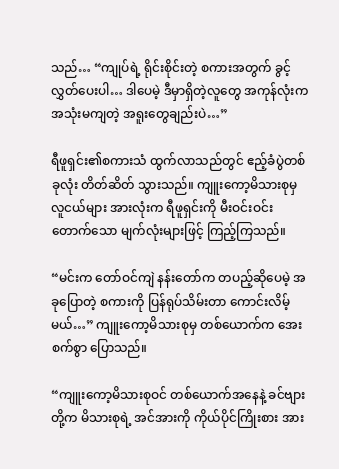သည်… “ကျုပ်ရဲ့ ရိုင်းစိုင်းတဲ့ စကားအတွက် ခွင့်လွှတ်ပေးပါ… ဒါပေမဲ့ ဒီမှာရှိတဲ့လူတွေ အကုန်လုံးက အသုံးမကျတဲ့ အရူးတွေချည်းပဲ…”

ရီဖူရှင်း၏စကားသံ ထွက်လာသည်တွင် ဧည့်ခံပွဲတစ်ခုလုံး တိတ်ဆိတ် သွားသည်။ ကျူးကော့မိသားစုမှ လူငယ်များ အားလုံးက ရီဖူရှင်းကို မီးဝင်းဝင်း တောက်သော မျက်လုံးများဖြင့် ကြည့်ကြသည်။

“မင်းက တော်ဝင်ကျဲ နန်းတော်က တပည့်ဆိုပေမဲ့ အခုပြောတဲ့ စကားကို ပြန်ရုပ်သိမ်းတာ ကောင်းလိမ့်မယ်…” ကျူးကော့မိသားစုမှ တစ်ယောက်က အေးစက်စွာ ပြောသည်။

“ကျူးကော့မိသားစုဝင် တစ်ယောက်အနေနဲ့ ခင်ဗျားတို့က မိသားစုရဲ့ အင်အားကို ကိုယ်ပိုင်ကြိုးစား အား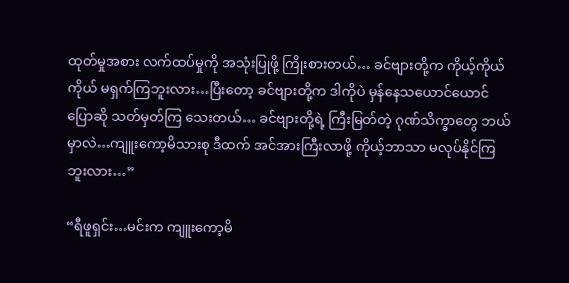ထုတ်မှုအစား လက်ထပ်မှုကို အသုံးပြုဖို့ ကြိုးစားတယ်… ခင်ဗျားတို့က ကိုယ့်ကိုယ်ကိုယ် မရှက်ကြဘူးလား…ပြီးတော့ ခင်ဗျားတို့က ဒါကိုပဲ မှန်နေသယောင်ယောင် ပြောဆို သတ်မှတ်ကြ သေးတယ်… ခင်ဗျားတို့ရဲ့ ကြီးမြတ်တဲ့ ဂုဏ်သိက္ခာတွေ ဘယ်မှာလဲ…ကျူးကော့မိသားစု ဒီထက် အင်အားကြီးလာဖို့ ကိုယ့်ဘာသာ မလုပ်နိုင်ကြဘူးလား…”

“ရီဖူရှင်း…မင်းက ကျူးကော့မိ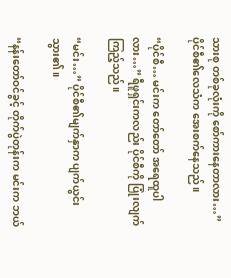သားစု တစ်ခုလုံးကို စော်ကားနေတာလား…” ပိုင်စီ၏လေသံက အေးစက်နေသည်။

“ပိုင်စီ… မင်းက တော်တော် အရေထူပါလား…” ရီဖူရှင်းကလည်း ပိုင်စီကို ပြုံးလျက် ကြည့်သည်။

“မင်း…” ပိုင်စီ၏မျက်နှာက ပျက်ယွင်းသွား၏။

“နန်းတော်ဝင်ခွင့် တိုက်ပွဲတုန်းက မင်းက ဘယ်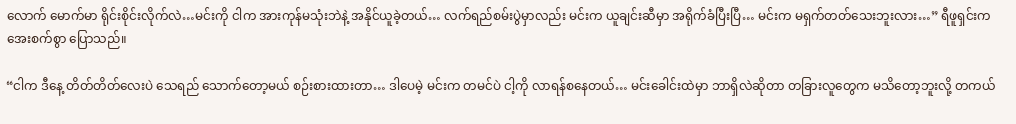လောက် မောက်မာ ရိုင်းစိုင်းလိုက်လဲ…မင်းကို ငါက အားကုန်မသုံးဘဲနဲ့ အနိုင်ယူခဲ့တယ်… လက်ရည်စမ်းပွဲမှာလည်း မင်းက ယူချင်းဆီမှာ အရိုက်ခံပြီးပြီ… မင်းက မရှက်တတ်သေးဘူးလား…” ရီဖူရှင်းက အေးစက်စွာ ပြောသည်။

“ငါက ဒီနေ့ တိတ်တိတ်လေးပဲ သေရည် သောက်တော့မယ် စဉ်းစားထားတာ… ဒါပေမဲ့ မင်းက တမင်ပဲ ငါ့ကို လာရန်စနေတယ်… မင်းခေါင်းထဲမှာ ဘာရှိလဲဆိုတာ တခြားလူတွေက မသိတော့ဘူးလို့ တကယ်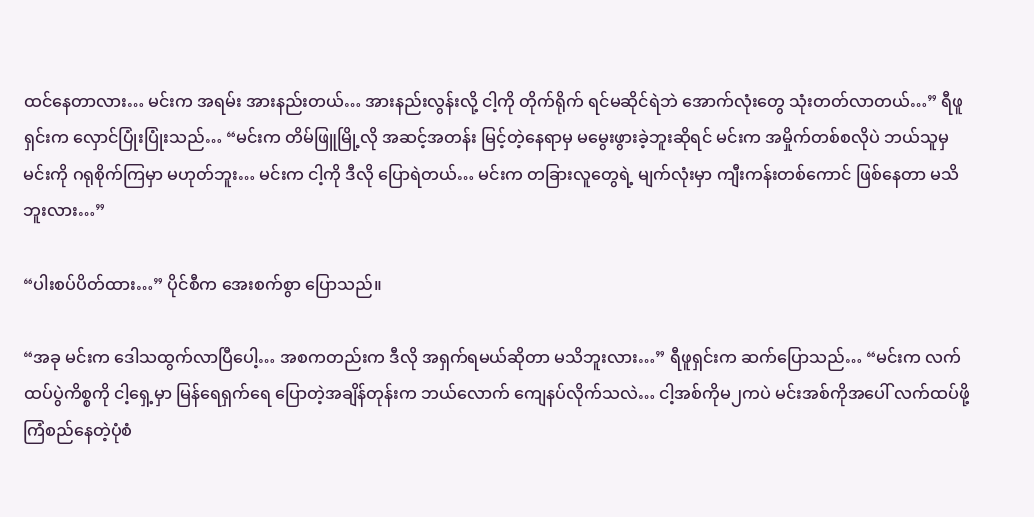ထင်နေတာလား… မင်းက အရမ်း အားနည်းတယ်… အားနည်းလွန်းလို့ ငါ့ကို တိုက်ရိုက် ရင်မဆိုင်ရဲဘဲ အောက်လုံးတွေ သုံးတတ်လာတယ်…” ရီဖူရှင်းက လှောင်ပြုံးပြုံးသည်… “မင်းက တိမ်ဖြူမြို့လို အဆင့်အတန်း မြင့်တဲ့နေရာမှ မမွေးဖွားခဲ့ဘူးဆိုရင် မင်းက အမှိုက်တစ်စလိုပဲ ဘယ်သူမှမင်းကို ဂရုစိုက်ကြမှာ မဟုတ်ဘူး… မင်းက ငါ့ကို ဒီလို ပြောရဲတယ်… မင်းက တခြားလူတွေရဲ့ မျက်လုံးမှာ ကျီးကန်းတစ်ကောင် ဖြစ်နေတာ မသိဘူးလား…”

“ပါးစပ်ပိတ်ထား…” ပိုင်စီက အေးစက်စွာ ပြောသည်။

“အခု မင်းက ဒေါသထွက်လာပြီပေါ့… အစကတည်းက ဒီလို အရှက်ရမယ်ဆိုတာ မသိဘူးလား…” ရီဖူရှင်းက ဆက်ပြောသည်… “မင်းက လက်ထပ်ပွဲကိစ္စကို ငါ့ရှေ့မှာ မြန်ရေရှက်ရေ ပြောတဲ့အချိန်တုန်းက ဘယ်လောက် ကျေနပ်လိုက်သလဲ… ငါ့အစ်ကိုမ၂ကပဲ မင်းအစ်ကိုအပေါ် လက်ထပ်ဖို့ ကြံစည်နေတဲ့ပုံစံ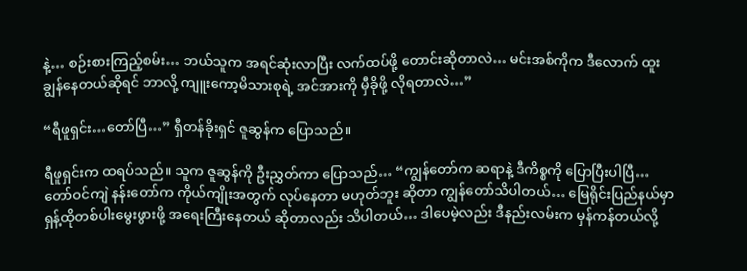နဲ့… စဉ်းစားကြည့်စမ်း… ဘယ်သူက အရင်ဆုံးလာပြီး လက်ထပ်ဖို့ တောင်းဆိုတာလဲ… မင်းအစ်ကိုက ဒီလောက် ထူးချွန်နေတယ်ဆိုရင် ဘာလို့ ကျူးကော့မိသားစုရဲ့ အင်အားကို မှီခိုဖို့ လိုရတာလဲ…”

“ရီဖူရှင်း…တော်ပြီ…” ရှီတန်ခိုးရှင် ဇူဆွန်က ပြောသည်။

ရီဖူရှင်းက ထရပ်သည်။ သူက ဇူဆွန်ကို ဦးညွှတ်ကာ ပြောသည်… “ကျွန်တော်က ဆရာနဲ့ ဒီကိစ္စကို ပြောပြီးပါပြီ… တော်ဝင်ကျဲ နန်းတော်က ကိုယ်ကျိုးအတွက် လုပ်နေတာ မဟုတ်ဘူး ဆိုတာ ကျွန်တော်သိပါတယ်… မြေရိုင်းပြည်နယ်မှာ ရှန့်ထိုတစ်ပါးမွေးဖွားဖို့ အရေးကြီးနေတယ် ဆိုတာလည်း သိပါတယ်… ဒါပေမဲ့လည်း ဒီနည်းလမ်းက မှန်ကန်တယ်လို့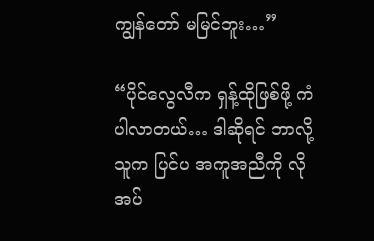ကျွန်တော် မမြင်ဘူး…”

“ပိုင်လွေလီက ရှန့်ထိုဖြစ်ဖို့ ကံပါလာတယ်… ဒါဆိုရင် ဘာလို့ သူက ပြင်ပ အကူအညီကို လိုအပ်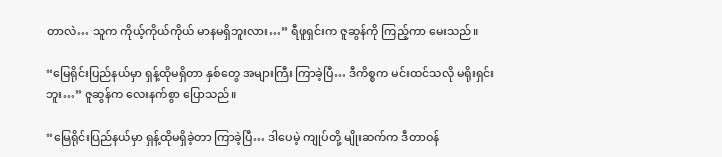တာလဲ… သူက ကိုယ့်ကိုယ်ကိုယ် မာနမရှိဘူးလား…” ရီဖူရှင်းက ဇူဆွန်ကို ကြည့်ကာ မေးသည်။

“မြေရိုင်းပြည်နယ်မှာ ရှန့်ထိုမရှိတာ နှစ်တွေ အများကြီး ကြာခဲ့ပြီ… ဒီကိစ္စက မင်းထင်သလို မရိုးရှင်းဘူး…” ဇူဆွန်က လေးနက်စွာ ပြောသည်။

“မြေရိုင်းပြည်နယ်မှာ ရှန့်ထိုမရှိခဲ့တာ ကြာခဲ့ပြီ… ဒါပေမဲ့ ကျုပ်တို့ မျိုးဆက်က ဒီတာဝန်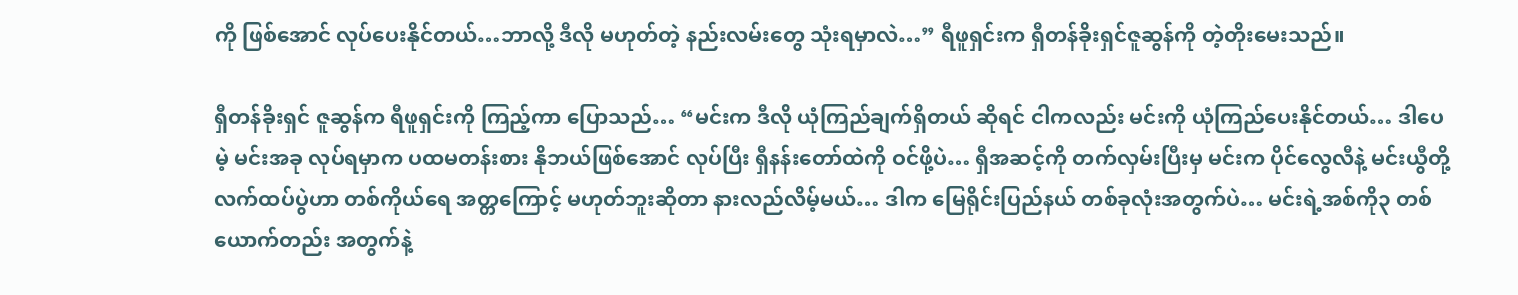ကို ဖြစ်အောင် လုပ်ပေးနိုင်တယ်…ဘာလို့ ဒီလို မဟုတ်တဲ့ နည်းလမ်းတွေ သုံးရမှာလဲ…” ရီဖူရှင်းက ရှီတန်ခိုးရှင်ဇူဆွန်ကို တဲ့တိုးမေးသည်။

ရှီတန်ခိုးရှင် ဇူဆွန်က ရီဖူရှင်းကို ကြည့်ကာ ပြောသည်… “မင်းက ဒီလို ယုံကြည်ချက်ရှိတယ် ဆိုရင် ငါကလည်း မင်းကို ယုံကြည်ပေးနိုင်တယ်… ဒါပေမဲ့ မင်းအခု လုပ်ရမှာက ပထမတန်းစား နိုဘယ်ဖြစ်အောင် လုပ်ပြီး ရှီနန်းတော်ထဲကို ဝင်ဖို့ပဲ… ရှီအဆင့်ကို တက်လှမ်းပြီးမှ မင်းက ပိုင်လွေလီနဲ့ မင်းယွီတို့ လက်ထပ်ပွဲဟာ တစ်ကိုယ်ရေ အတ္တကြောင့် မဟုတ်ဘူးဆိုတာ နားလည်လိမ့်မယ်… ဒါက မြေရိုင်းပြည်နယ် တစ်ခုလုံးအတွက်ပဲ… မင်းရဲ့အစ်ကို၃ တစ်ယောက်တည်း အတွက်နဲ့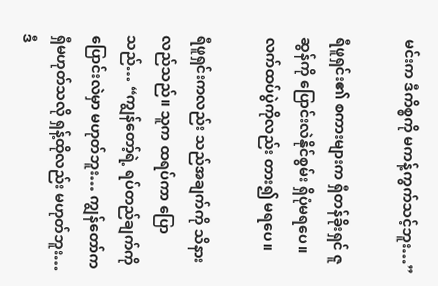မင်းက ဒီကိစ္စကို မကန့်ကွက်သင့်ဘူး…”

ရီဖူရှင်း၏ စကားများက ရှီတန်ခိုးရှင် ဇူဆွန်ကို ပြောင်းလဲနိုင်စွမ်း ရှိပုံမရပေ။ လက်ထပ်ပွဲကိုလည်း တား၍ မရပေ။

ရီဖူရှင်းကလည်း သည်အချက်ကို သိနားလည်သည်။ သူက ထရပ်ကာ ပြောသည်… “ကျွန်တော့်ရဲ့ ရပ်တည်ချက်ကို ပြောင်းလဲမှာ မဟုတ်ဘူး… ကျွန်တော်က ရှီမဟုတ်သလို ရှန့်ထိုလည်း မဟုတ်ဘူး… ဒီ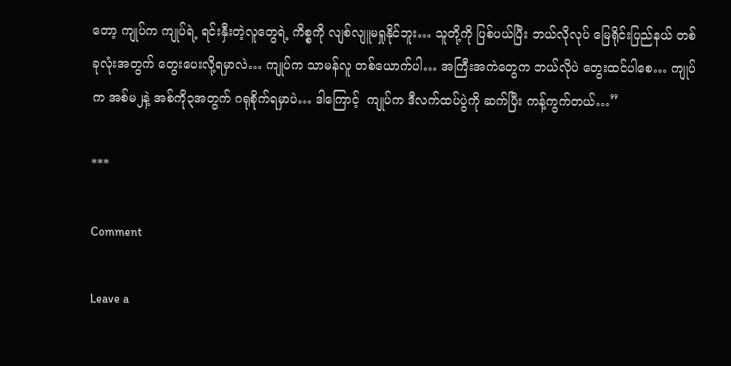တော့ ကျုပ်က ကျုပ်ရဲ့ ရင်းနှီးတဲ့လူတွေရဲ့ ကိစ္စကို လျစ်လျူမရှုနိုင်ဘူး… သူတို့ကို ပြစ်ပယ်ပြီး ဘယ်လိုလုပ် မြေရိုင်းပြည်နယ် တစ်ခုလုံးအတွက် တွေးပေးလို့ရမှာလဲ… ကျုပ်က သာမန်လူ တစ်ယောက်ပါ… အကြီးအကဲတွေက ဘယ်လိုပဲ တွေးထင်ပါစေ… ကျုပ်က အစ်မ၂နဲ့ အစ်ကို၃အတွက် ဂရုစိုက်ရမှာပဲ… ဒါကြောင့်  ကျုပ်က ဒီလက်ထပ်ပွဲကို ဆက်ပြီး ကန့်ကွက်တယ်…”

***

Comment

Leave a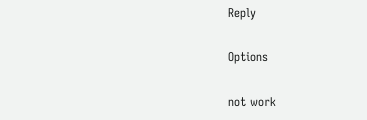Reply

Options

not work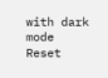with dark mode
Reset